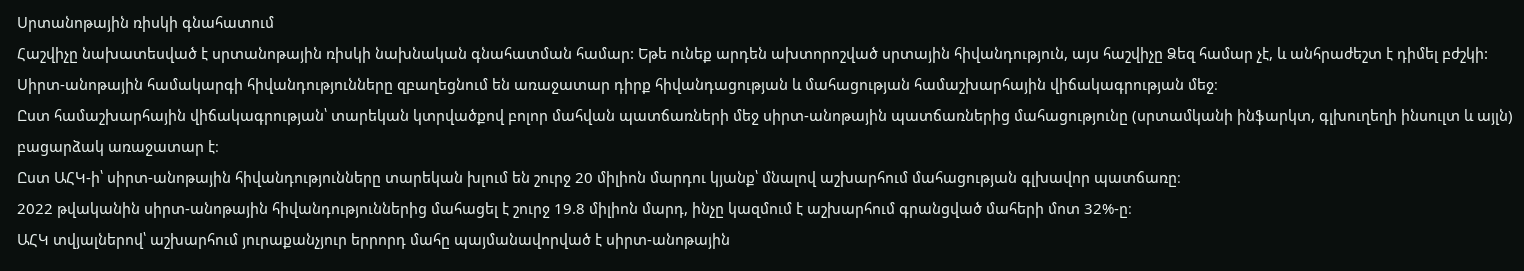Սրտանոթային ռիսկի գնահատում
Հաշվիչը նախատեսված է սրտանոթային ռիսկի նախնական գնահատման համար: Եթե ունեք արդեն ախտորոշված սրտային հիվանդություն, այս հաշվիչը Ձեզ համար չէ, և անհրաժեշտ է դիմել բժշկի:
Սիրտ-անոթային համակարգի հիվանդությունները զբաղեցնում են առաջատար դիրք հիվանդացության և մահացության համաշխարհային վիճակագրության մեջ։
Ըստ համաշխարհային վիճակագրության՝ տարեկան կտրվածքով բոլոր մահվան պատճառների մեջ սիրտ-անոթային պատճառներից մահացությունը (սրտամկանի ինֆարկտ, գլխուղեղի ինսուլտ և այլն) բացարձակ առաջատար է։
Ըստ ԱՀԿ-ի՝ սիրտ-անոթային հիվանդությունները տարեկան խլում են շուրջ 20 միլիոն մարդու կյանք՝ մնալով աշխարհում մահացության գլխավոր պատճառը։
2022 թվականին սիրտ-անոթային հիվանդություններից մահացել է շուրջ 19.8 միլիոն մարդ, ինչը կազմում է աշխարհում գրանցված մահերի մոտ 32%-ը։
ԱՀԿ տվյալներով՝ աշխարհում յուրաքանչյուր երրորդ մահը պայմանավորված է սիրտ-անոթային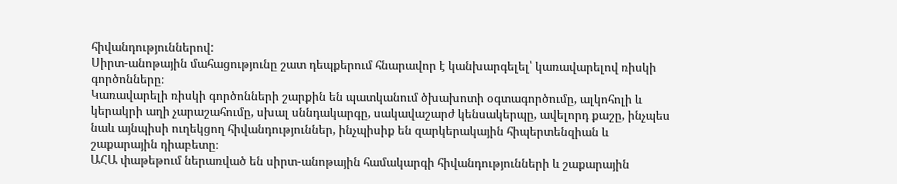հիվանդություններով:
Սիրտ-անոթային մահացությունը շատ դեպքերում հնարավոր է կանխարգելել՝ կառավարելով ռիսկի գործոնները։
Կառավարելի ռիսկի գործոնների շարքին են պատկանում ծխախոտի օգտագործումը, ալկոհոլի և կերակրի աղի չարաշահումը, սխալ սննդակարգը, սակավաշարժ կենսակերպը, ավելորդ քաշը, ինչպես նաև այնպիսի ուղեկցող հիվանդություններ, ինչպիսիք են զարկերակային հիպերտենզիան և շաքարային դիաբետը։
ԱՀԱ փաթեթում ներառված են սիրտ-անոթային համակարգի հիվանդությունների և շաքարային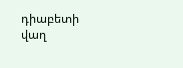դիաբետի վաղ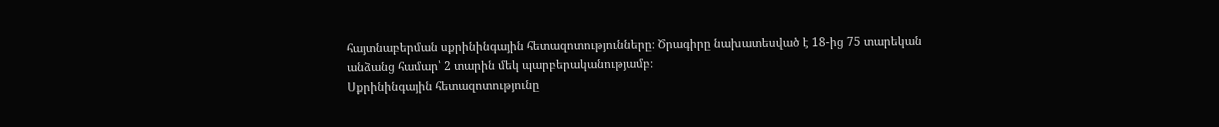հայտնաբերման սքրինինգային հետազոտությունները։ Ծրագիրը նախատեսված է 18-ից 75 տարեկան անձանց համար՝ 2 տարին մեկ պարբերականությամբ։
Սքրինինգային հետազոտությունը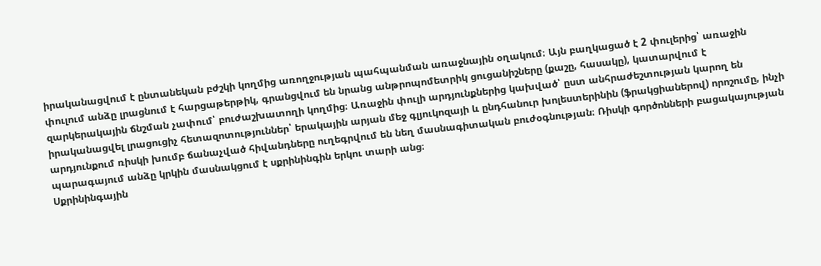իրականացվում է ընտանեկան բժշկի կողմից առողջության պահպանման առաջնային օղակում։ Այն բաղկացած է 2 փուլերից՝ առաջին փուլում անձը լրացնում է հարցաթերթիկ, գրանցվում են նրանց անթրոպոմետրիկ ցուցանիշները (քաշը, հասակը), կատարվում է զարկերակային ճնշման չափում՝ բուժաշխատողի կողմից։ Առաջին փուլի արդյունքներից կախված՝ ըստ անհրաժեշտության կարող են իրականացվել լրացուցիչ հետազոտություններ՝ երակային արյան մեջ գլյուկոզայի և ընդհանուր խոլեստերինին (ֆրակցիաներով) որոշումը, ինչի արդյունքում ռիսկի խումբ ճանաչված հիվանդները ուղեգրվում են նեղ մասնագիտական բուժօգնության։ Ռիսկի գործոնների բացակայության պարագայում անձը կրկին մասնակցում է սքրինինգին երկու տարի անց։
Սքրինինգային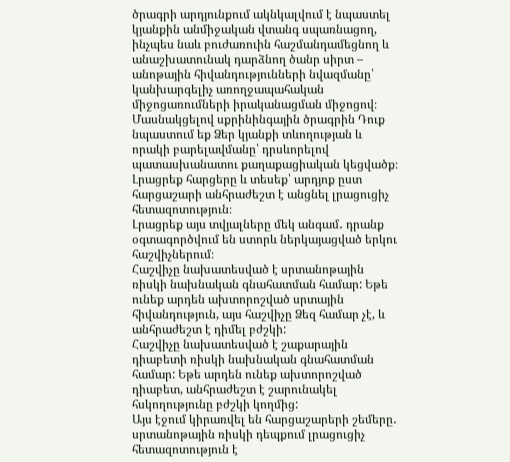ծրագրի արդյունքում ակնկալվում է նպաստել կյանքին անմիջական վտանգ սպառնացող, ինչպես նաև բուժառուին հաշմանդամեցնող և անաշխատունակ դարձնող ծանր սիրտ – անոթային հիվանդությունների նվազմանը՝ կանխարգելիչ առողջապահական միջոցառումների իրականացման միջոցով։
Մասնակցելով սքրինինգային ծրագրին Դուք նպաստում եք Ձեր կյանքի տևողության և որակի բարելավմանը՝ դրսևորելով պատասխանատու քաղաքացիական կեցվածք։
Լրացրեք հարցերը և տեսեք՝ արդյոք ըստ հարցաշարի անհրաժեշտ է անցնել լրացուցիչ հետազոտություն։
Լրացրեք այս տվյալները մեկ անգամ․ դրանք օգտագործվում են ստորև ներկայացված երկու հաշվիչներում։
Հաշվիչը նախատեսված է սրտանոթային ռիսկի նախնական գնահատման համար: Եթե ունեք արդեն ախտորոշված սրտային հիվանդություն, այս հաշվիչը Ձեզ համար չէ, և անհրաժեշտ է դիմել բժշկի:
Հաշվիչը նախատեսված է շաքարային դիաբետի ռիսկի նախնական գնահատման համար: Եթե արդեն ունեք ախտորոշված դիաբետ, անհրաժեշտ է շարունակել հսկողությունը բժշկի կողմից:
Այս էջում կիրառվել են հարցաշարերի շեմերը․ սրտանոթային ռիսկի դեպքում լրացուցիչ հետազոտություն է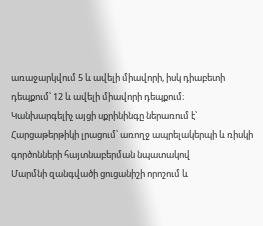առաջարկվում 5 և ավելի միավորի, իսկ դիաբետի դեպքում՝ 12 և ավելի միավորի դեպքում։
Կանխարգելիչ այցի սքրինինգը ներառում է՝
Հարցաթերթիկի լրացում՝ առողջ ապրելակերպի և ռիսկի գործոնների հայտնաբերման նպատակով
Մարմնի զանգվածի ցուցանիշի որոշում և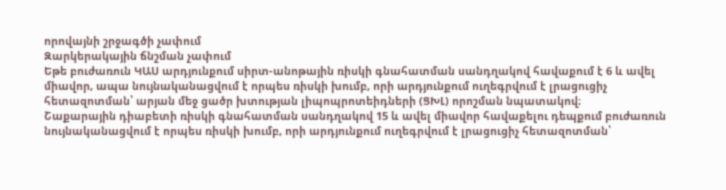որովայնի շրջագծի չափում
Զարկերակային ճնշման չափում
Եթե բուժառուն ԿԱՍ արդյունքում սիրտ-անոթային ռիսկի գնահատման սանդղակով հավաքում է 6 և ավել միավոր, ապա նույնականացվում է որպես ռիսկի խումբ, որի արդյունքում ուղեգրվում է լրացուցիչ հետազոտման՝ արյան մեջ ցածր խտության լիպոպրոտեիդների (ՑԽԼ) որոշման նպատակով։
Շաքարային դիաբետի ռիսկի գնահատման սանդղակով 15 և ավել միավոր հավաքելու դեպքում բուժառուն նույնականացվում է որպես ռիսկի խումբ, որի արդյունքում ուղեգրվում է լրացուցիչ հետազոտման՝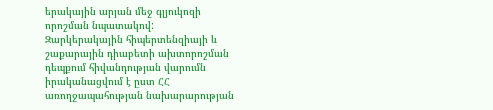երակային արյան մեջ գլյուկոզի որոշման նպատակով:
Զարկերակային հիպերտենզիայի և շաքարային դիաբետի ախտորոշման դեպքում հիվանդության վարումն իրականացվում է ըստ ՀՀ առողջապահության նախարարության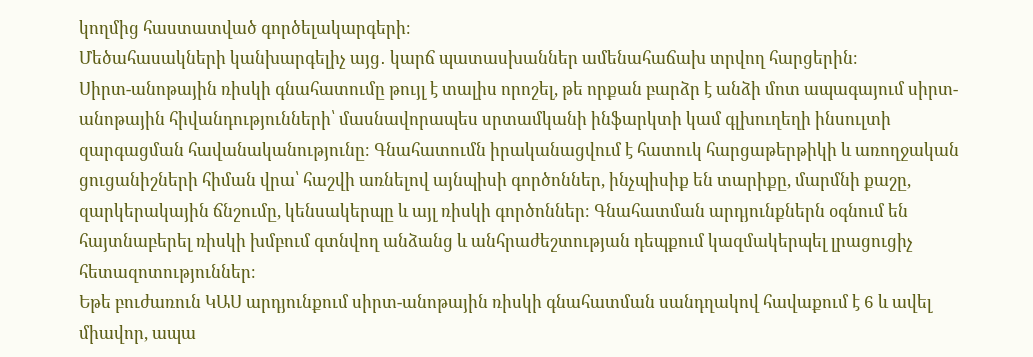կողմից հաստատված գործելակարգերի։
Մեծահասակների կանխարգելիչ այց․ կարճ պատասխաններ ամենահաճախ տրվող հարցերին։
Սիրտ-անոթային ռիսկի գնահատումը թույլ է տալիս որոշել, թե որքան բարձր է անձի մոտ ապագայում սիրտ-անոթային հիվանդությունների՝ մասնավորապես սրտամկանի ինֆարկտի կամ գլխուղեղի ինսուլտի զարգացման հավանականությունը։ Գնահատումն իրականացվում է հատուկ հարցաթերթիկի և առողջական ցուցանիշների հիման վրա՝ հաշվի առնելով այնպիսի գործոններ, ինչպիսիք են տարիքը, մարմնի քաշը, զարկերակային ճնշումը, կենսակերպը և այլ ռիսկի գործոններ։ Գնահատման արդյունքներն օգնում են հայտնաբերել ռիսկի խմբում գտնվող անձանց և անհրաժեշտության դեպքում կազմակերպել լրացուցիչ հետազոտություններ։
Եթե բուժառուն ԿԱՍ արդյունքում սիրտ-անոթային ռիսկի գնահատման սանդղակով հավաքում է 6 և ավել միավոր, ապա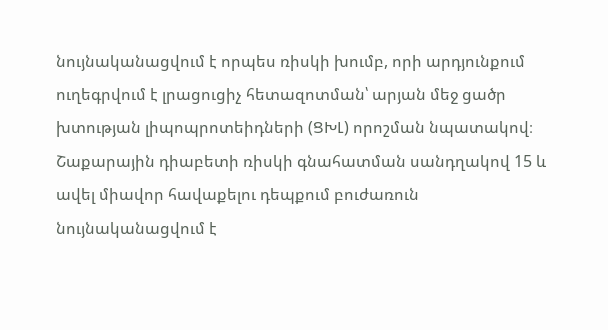նույնականացվում է որպես ռիսկի խումբ, որի արդյունքում ուղեգրվում է լրացուցիչ հետազոտման՝ արյան մեջ ցածր խտության լիպոպրոտեիդների (ՑԽԼ) որոշման նպատակով։
Շաքարային դիաբետի ռիսկի գնահատման սանդղակով 15 և ավել միավոր հավաքելու դեպքում բուժառուն նույնականացվում է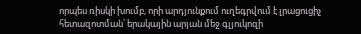որպես ռիսկի խումբ, որի արդյունքում ուղեգրվում է լրացուցիչ հետազոտման՝ երակային արյան մեջ գլյուկոզի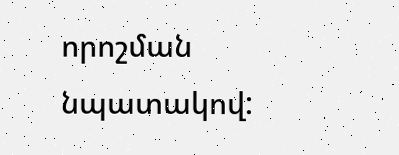որոշման նպատակով: